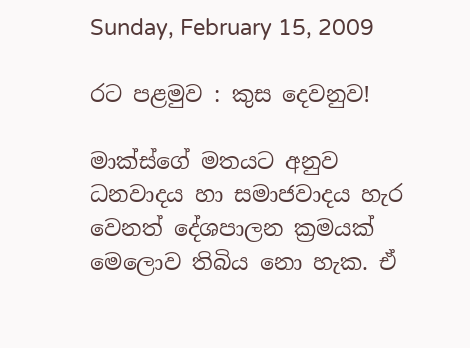Sunday, February 15, 2009

රට පළමුව : කුස දෙවනුව!

මාක්ස්ගේ මතයට අනුව ධනවාදය හා සමාජවාදය හැර වෙනත් දේශපාලන ක්‍රමයක් මෙලොව තිබිය නො හැක. ඒ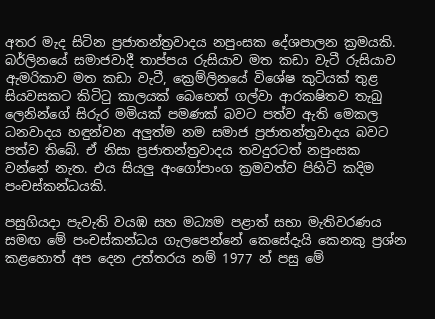අතර මැද සිටින ප්‍රජාතන්ත්‍රවාදය නපුංසක දේශපාලන ක්‍රමයකි. බර්ලිනයේ සමාජවාදී තාප්පය රුසියාව මත කඩා වැටී රුසියාව ඇමරිකාව මත කඩා වැටී, ක්‍රෙම්ලිනයේ විශේෂ කුටියක් තුළ සියවසකට කිටිටු කාලයක් බෙහෙත් ගල්වා ආරකෂිතව තැබු ලෙනින්ගේ සිරුර මමියක් පමණක් බවට පත්ව ඇති මෙකල ධනවාදය හඳුන්වන අලුත්ම නම සමාජ ප්‍රජාතන්ත්‍රවාදය බවට පත්ව තිබේ. ඒ නිසා ප්‍රජාතන්ත්‍රවාදය තවදුරටත් නපුංසක වන්නේ නැත. එය සියලු අංගෝපාංග ක්‍රමවත්ව පිහිටි කදිම පංචස්කන්ධයකි.

පසුගියදා පැවැති වයඹ සහ මධ්‍යම පළාත් සභා මැතිවරණය සමඟ මේ පංචස්කන්ධය ගැලපෙන්නේ කෙසේදැයි කෙනකු ප්‍රශ්න කළහොත් අප දෙන උත්තරය නම් 1977 න් පසු මේ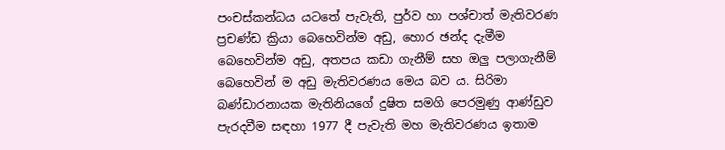පංචස්කන්ධය යටතේ පැවැති, පුර්ව හා පශ්චාත් මැතිවරණ ප්‍රචණ්ඩ ක්‍රියා බෙහෙවින්ම අඩු, හොර ඡන්ද දැමීම බෙහෙවින්ම අඩු, අතපය කඩා ගැනීම් සහ ඔලු පලාගැනීම් බෙහෙවින් ම අඩු මැතිවරණය මෙය බව ය. සිරිමා බණ්ඩාරනායක මැතිනියගේ දුෂිත සමගි පෙරමුණු ආණ්ඩුව පැරදවීම සඳහා 1977 දී පැවැති මහ මැතිවරණය ඉතාම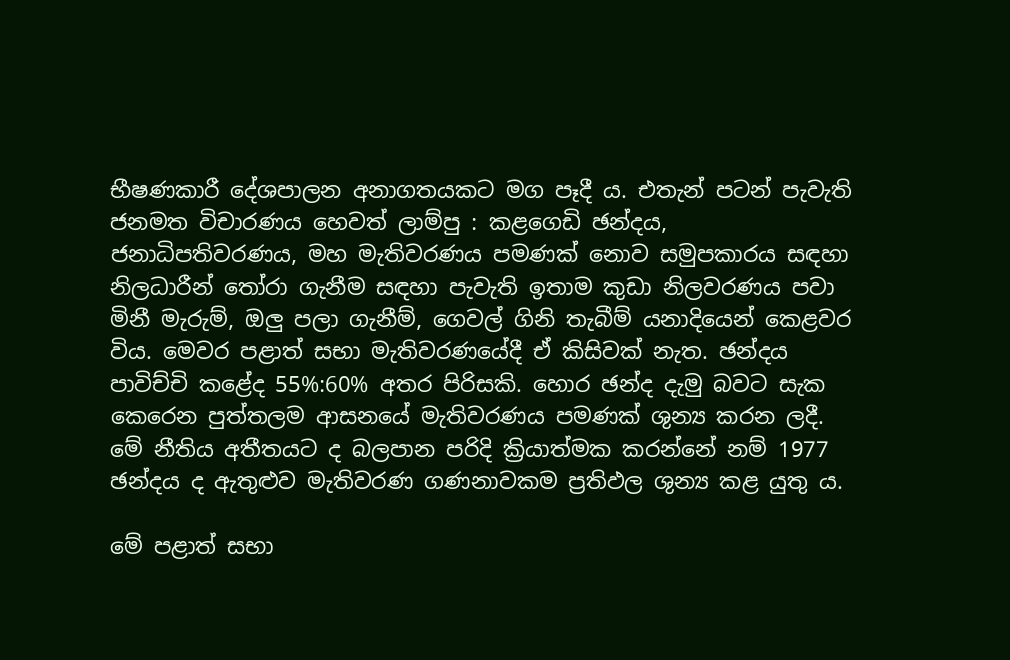භීෂණකාරී දේශපාලන අනාගතයකට මග පෑදී ය. එතැන් පටන් පැවැති ජනමත විචාරණය හෙවත් ලාම්පු : කළගෙඩි ඡන්දය, ජනාධිපතිවරණය, මහ මැතිවරණය පමණක් නොව සමුපකාරය සඳහා නිලධාරීන් තෝරා ගැනීම සඳහා පැවැති ඉතාම කුඩා නිලවරණය පවා මිනී මැරුම්, ඔලු පලා ගැනීම්, ගෙවල් ගිනි තැබීම් යනාදියෙන් කෙළවර විය. මෙවර පළාත් සභා මැතිවරණයේදී ඒ කිසිවක් නැත. ඡන්දය පාවිච්චි කළේද 55%:60% අතර පිරිසකි. හොර ඡන්ද දැමු බවට සැක කෙරෙන පුත්තලම ආසනයේ මැතිවරණය පමණක් ශුන්‍ය කරන ලදී. මේ නීතිය අතීතයට ද බලපාන පරිදි ක්‍රියාත්මක කරන්නේ නම් 1977 ඡන්දය ද ඇතුළුව මැතිවරණ ගණනාවකම ප්‍රතිඵල ශුන්‍ය කළ යුතු ය.

මේ පළාත් සභා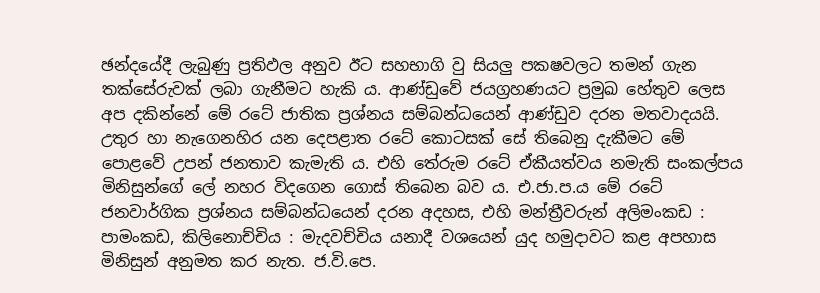ඡන්දයේදී ලැබුණු ප්‍රතිඵල අනුව ඊට සහභාගි වු සියලු පකෂවලට තමන් ගැන තක්සේරුවක් ලබා ගැනීමට හැකි ය. ආණ්ඩුවේ ජයග්‍රහණයට ප්‍රමුඛ හේතුව ලෙස අප දකින්නේ මේ රටේ ජාතික ප්‍රශ්නය සම්බන්ධයෙන් ආණ්ඩුව දරන මතවාදයයි. උතුර හා නැගෙනහිර යන දෙපළාත රටේ කොටසක් සේ තිබෙනු දැකීමට මේ පොළවේ උපන් ජනතාව කැමැති ය. එහි තේරුම රටේ ඒකීයත්වය නමැති සංකල්පය මිනිසුන්ගේ ලේ නහර විදගෙන ගොස් තිබෙන බව ය. එ.ජා.ප.ය මේ රටේ ජනවාර්ගික ප්‍රශ්නය සම්බන්ධයෙන් දරන අදහස, එහි මන්ත්‍රීවරුන් අලිමංකඩ : පාමංකඩ, කිලිනොච්චිය : මැදවච්චිය යනාදී වශයෙන් යුද හමුදාවට කළ අපහාස මිනිසුන් අනුමත කර නැත. ජ.වි.පෙ.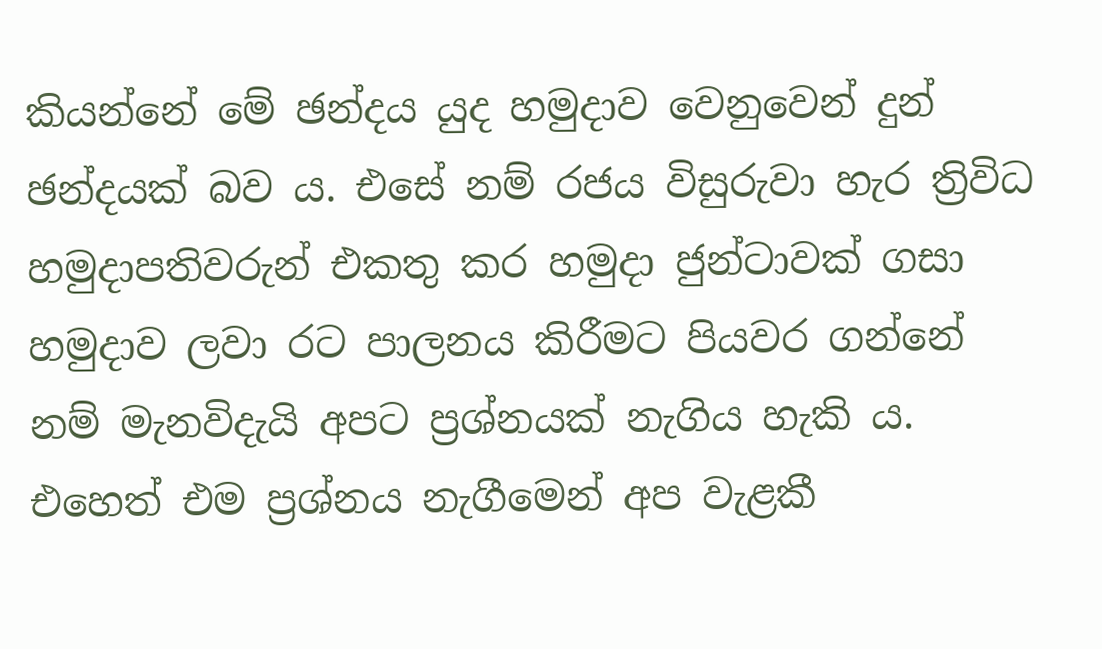කියන්නේ මේ ඡන්දය යුද හමුදාව වෙනුවෙන් දුන් ඡන්දයක් බව ය. එසේ නම් රජය විසුරුවා හැර ත්‍රිවිධ හමුදාපතිවරුන් එකතු කර හමුදා ජුන්ටාවක් ගසා හමුදාව ලවා රට පාලනය කිරීමට පියවර ගන්නේ නම් මැනවිදැයි අපට ප්‍රශ්නයක් නැගිය හැකි ය. එහෙත් එම ප්‍රශ්නය නැගීමෙන් අප වැළකී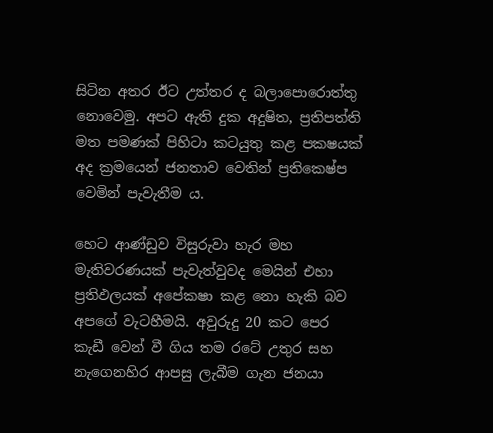සිටින අතර ඊට උත්තර ද බලාපොරොත්තු නොවෙමු. අපට ඇති දුක අදුෂිත, ප්‍රතිපත්ති මත පමණක් පිහිටා කටයුතු කළ පකෂයක් අද ක්‍රමයෙන් ජනතාව වෙතින් ප්‍රතිකෙෂ්ප වෙමින් පැවැතීම ය.

හෙට ආණ්ඩුව විසුරුවා හැර මහ මැතිවරණයක් පැවැත්වුවද මෙයින් එහා ප්‍රතිඵලයක් අපේකෂා කළ නො හැකි බව අපගේ වැටහීමයි. අවුරුදු 20 කට පෙර කැඩී වෙන් වී ගිය තම රටේ උතුර සහ නැගෙනහිර ආපසු ලැබීම ගැන ජනයා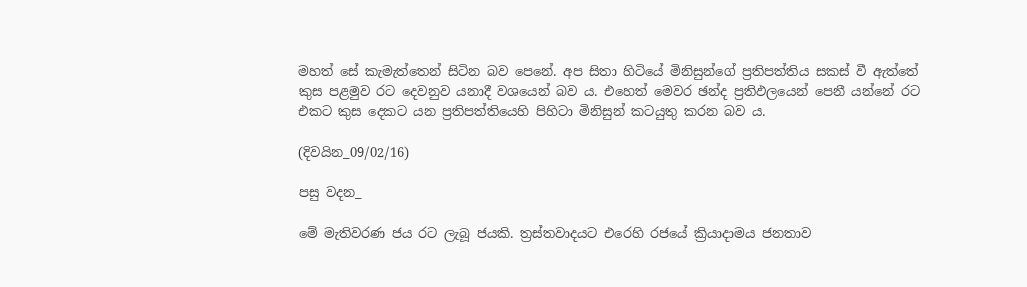මහත් සේ කැමැත්තෙන් සිටින බව පෙනේ. අප සිතා හිටියේ මිනිසුන්ගේ ප්‍රතිපත්තිය සකස් වී ඇත්තේ කුස පළමුව රට දෙවනුව යනාදී වශයෙන් බව ය. එහෙත් මෙවර ඡන්ද ප්‍රතිඵලයෙන් පෙනී යන්නේ රට එකට කුස දෙකට යන ප්‍රතිපත්තියෙහි පිහිටා මිනිසුන් කටයුතු කරන බව ය.

(දිවයින_09/02/16)

පසු වදන_

මේ මැතිවරණ ජය රට ලැබූ ජයකි. ත්‍රස්තවාදයට එරෙහි රජයේ ක්‍රියාදාමය ජනතාව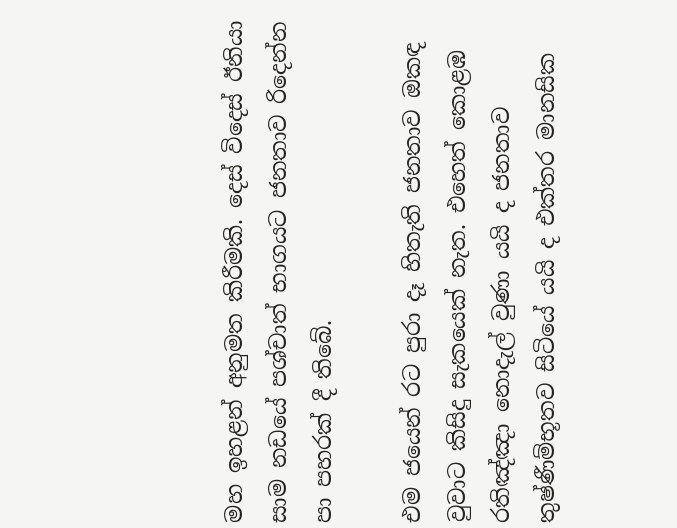මහ ඉහළන් අනුමත කිරීමකි. දෙස් විදෙස් ඊනියා සාම නඩයේ පශ්චාත් භාගයට ජනතාව රිදෙන්න පා පහරක් දී තිබේ.

එම ජයෙන් රට පුරා දෑ හිතැති ජනතාව ඔකඳ වුවාට කිසිදු සැකයෙක් නැත. එහෙත් කොළඹ රතිඤ්ඤා නොදැල් වුණා යයි ද ජනතාව තුෂ්ණීම්භූතව සිටියේ යයි ද එක්තර මානසික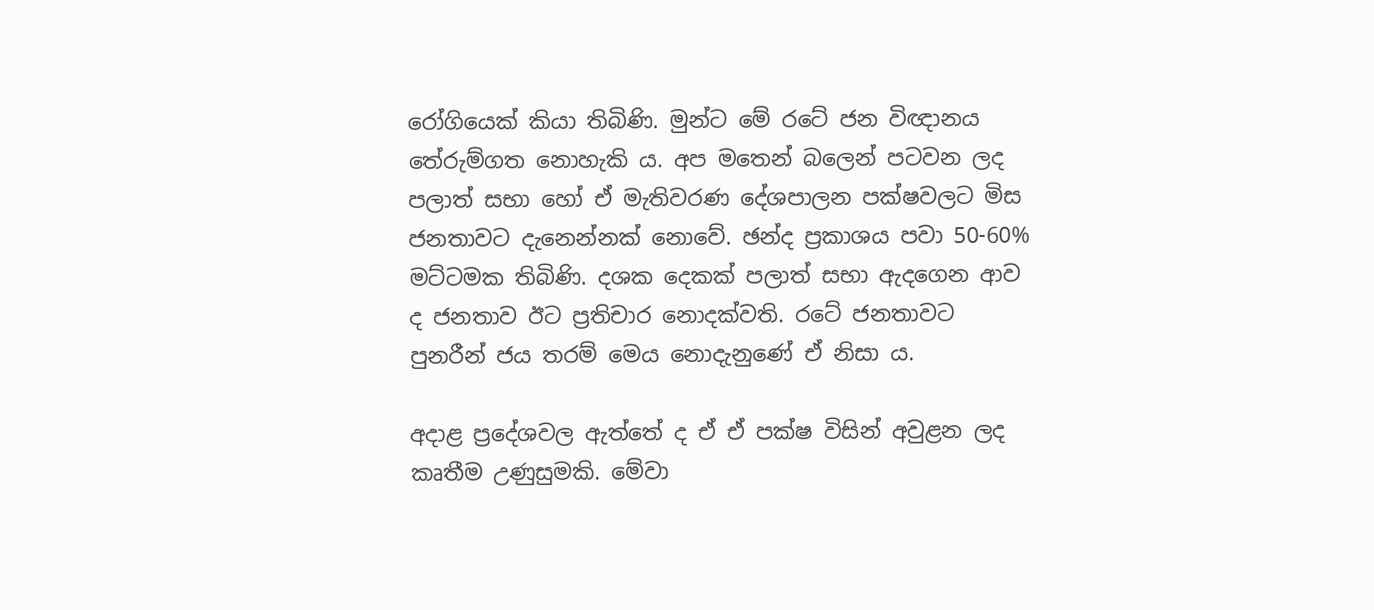රෝගියෙක් කියා තිබිණි. මුන්ට මේ රටේ ජන විඥානය තේරුම්ගත නොහැකි ය. අප මතෙන් බලෙන් පටවන ලද පලාත් සභා හෝ ඒ මැතිවරණ දේශපාලන පක්ෂවලට මිස ජනතාවට දැනෙන්නක් නොවේ. ඡන්ද ප්‍රකාශය පවා 50-60% මට්ටමක තිබිණි. දශක දෙකක් පලාත් සභා ඇදගෙන ආව ද ජනතාව ඊට ප්‍රතිචාර නොදක්වති. රටේ ජනතාවට පුනරීන් ජය තරම් මෙය නොදැනුණේ ඒ නිසා ය.

අදාළ ප්‍රදේශවල ඇත්තේ ද ඒ ඒ පක්ෂ විසින් අවුළන ලද කෘතීම උණුසුමකි. මේවා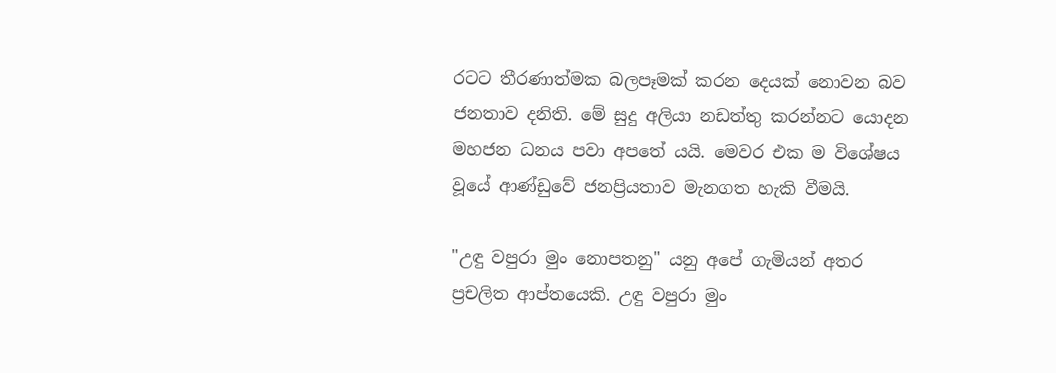රටට තීරණාත්මක බලපෑමක් කරන දෙයක් නොවන බව ජනතාව දනිති. මේ සුදු අලියා නඩත්තු කරන්නට යොදන මහජන ධනය පවා අපතේ යයි. මෙවර එක ම විශේෂය වූයේ ආණ්ඩුවේ ජනප්‍රියතාව මැනගත හැකි වීමයි.

"උඳු වපුරා මුං නොපතනු" යනු අපේ ගැමියන් අතර ප්‍රචලිත ආප්තයෙකි. උඳු වපුරා මුං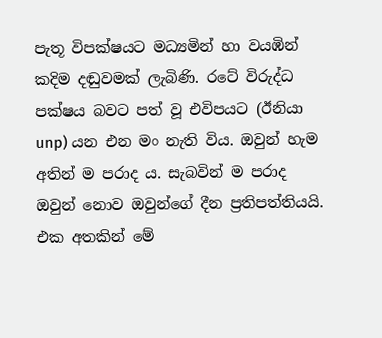පැතූ විපක්ෂයට මධ්‍යමින් හා වයඹින් කදිම දඬුවමක් ලැබිණි. රටේ විරුද්ධ පක්ෂය බවට පත් වූ එවිපයට (ඊනියා unp) යන එන මං නැති විය. ඔවුන් හැම අතින් ම පරාද ය. සැබවින් ම පරාද ඔවුන් නොව ඔවුන්ගේ දීන ප්‍රතිපත්තියයි. එක අතකින් මේ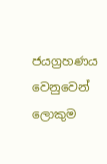ජයග්‍රහණය වෙනුවෙන් ලොකුම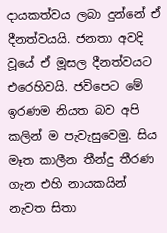දායකත්වය ලබා දුන්නේ ඒ දීනත්වයයි. ජනතා අවදි වූයේ ඒ මූසල දීනත්වයට එරෙහිවයි. ජවිපෙට මේ ඉරණම නියත බව අපි කලින් ම පැවැසුවෙමු. සිය මෑත කාලීන තීන්දු තීරණ ගැන එහි නායකයින් නැවත සිතා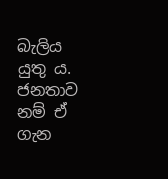බැලිය යුතු ය. ජනතාව නම් ඒ ගැන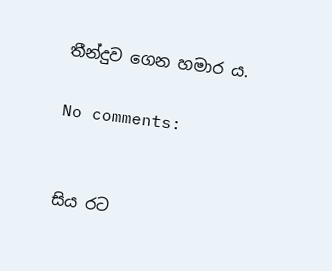තීන්දුව ගෙන හමාර ය.

No comments:


සිය රට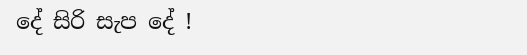දේ සිරි සැප දේ !